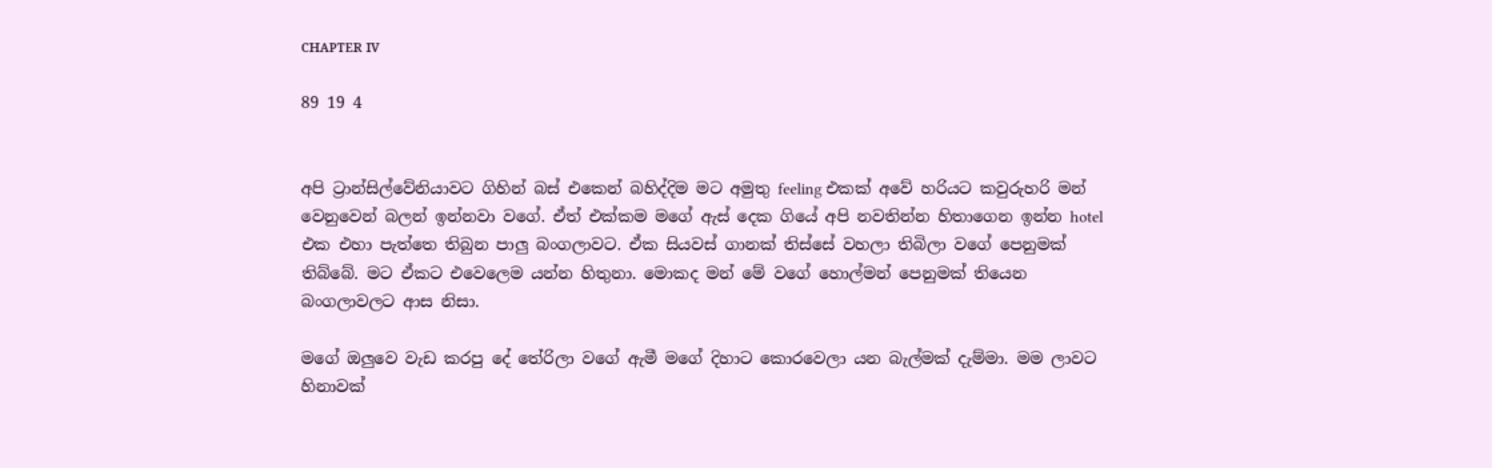ᴄʜᴀᴘᴛᴇʀ ɪᴠ

89 19 4


අපි ට්‍රාන්සිල්වේනියාවට ගිහින් බස් එකෙන් බහිද්දිම මට අමුතු feeling එකක් අවේ හරියට කවුරුහරි මන් වෙනුවෙන් බලන් ඉන්නවා වගේ. ඒත් එක්කම මගේ ඇස් දෙක ගියේ අපි නවතින්න හිතාගෙන ඉන්න hotel එක එහා පැත්තෙ තිබුන පාලු බංගලාවට. ඒක සියවස් ගානක් තිස්සේ වහලා තිබිලා වගේ පෙනුමක් තිබ්බේ. මට ඒකට එවෙලෙම යන්න හිතුනා. මොකද මන් මේ වගේ හොල්මන් පෙනුමක් තියෙන බංගලාවලට ආස නිසා.

මගේ ඔලුවෙ වැඩ කරපු දේ තේරිලා වගේ ඇමී මගේ දිහාට කොරවෙලා යන බැල්මක් දැම්මා. මම ලාවට හිනාවක්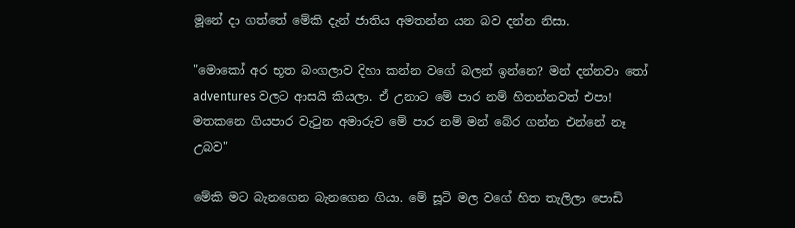මූනේ දා ගත්තේ මේකි දැන් ජාතිය අමතන්න යන බව දන්න නිසා.

"මොකෝ අර භූත බංගලාව දිහා කන්න වගේ බලන් ඉන්නෙ? මන් දන්නවා තෝ adventures වලට ආසයි කියලා. ඒ උනාට මේ පාර නම් හිතන්නවත් එපා! මතකනෙ ගියපාර වැටුන අමාරුව මේ පාර නම් මන් බේර ගන්න එන්නේ නෑ උබව"

මේකි මට බැනගෙන බැනගෙන ගියා. මේ සූටි මල වගේ හිත තැලිලා පොඩි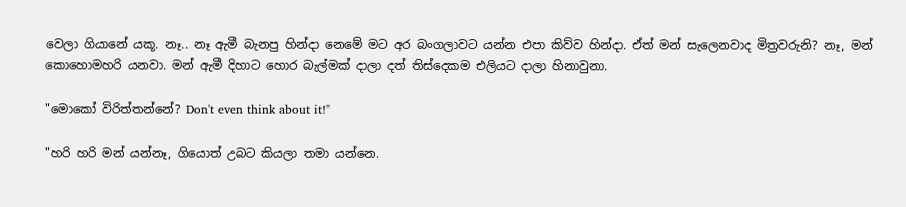වෙලා ගියානේ යකූ. නෑ.. නෑ ඇමී බැනපු හින්දා නෙමේ මට අර බංගලාවට යන්න එපා කිව්ව හින්දා. ඒත් මන් සැලෙනවාද මිත්‍රවරුනි? නෑ, මන් කොහොමහරි යනවා. මන් ඇමී දිහාට හොර බැල්මක් දාලා දත් තිස්දෙකම එලියට දාලා හිනාවුනා.

"මොකෝ විරිත්තන්නේ? Don't even think about it!"

"හරි හරි මන් යන්නෑ, ගියොත් උබට කියලා තමා යන්නෙ.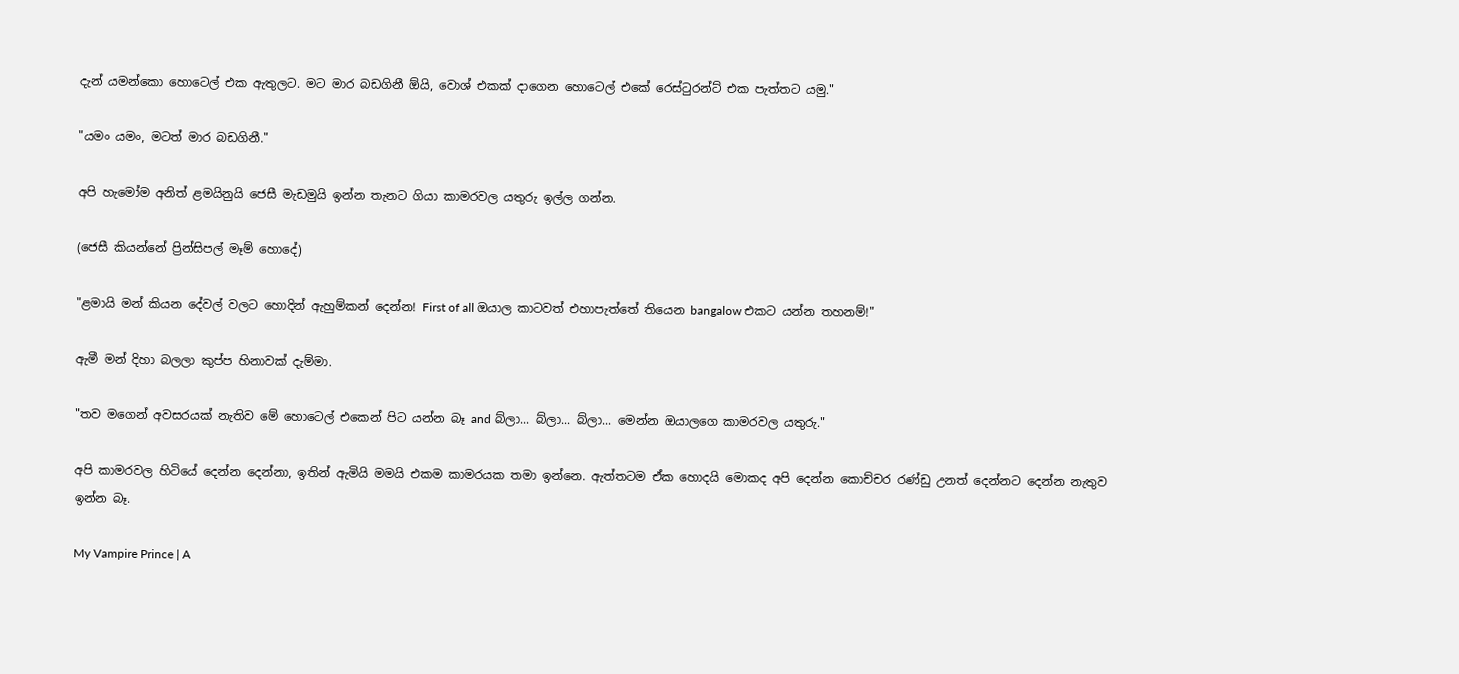දැන් යමන්කො හොටෙල් එක ඇතුලට. මට මාර බඩගිනී ඕයි, වොශ් එකක් දාගෙන හොටෙල් එකේ රෙස්ටුරන්ට් එක පැත්තට යමු."

"යමං යමං, මටත් මාර බඩගිනී."

අපි හැමෝම අනිත් ළමයිනුයි ජෙසී මැඩමුයි ඉන්න තැනට ගියා කාමරවල යතුරු ඉල්ල ගන්න.

(ජෙසී කියන්නේ ප්‍රින්සිපල් මෑම් හොදේ)

"ළමායි මන් කියන දේවල් වලට හොදින් ඇහුම්කන් දෙන්න! First of all ඔයාල කාටවත් එහාපැත්තේ තියෙන bangalow එකට යන්න තහනම්!"

ඇමී මන් දිහා බලලා කුප්ප හිනාවක් දැම්මා.

"තව මගෙන් අවසරයක් නැතිව මේ හොටෙල් එකෙන් පිට යන්න බෑ and බ්ලා... බ්ලා... බ්ලා... මෙන්න ඔයාලගෙ කාමරවල යතුරු."

අපි කාමරවල හිටියේ දෙන්න දෙන්නා, ඉතින් ඇමියි මමයි එකම කාමරයක තමා ඉන්නෙ. ඇත්තටම ඒක හොදයි මොකද අපි දෙන්න කොච්චර රණ්ඩු උනත් දෙන්නට දෙන්න නැතුව ඉන්න බෑ.

My Vampire Prince | A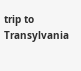trip to Transylvania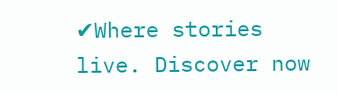✔Where stories live. Discover now